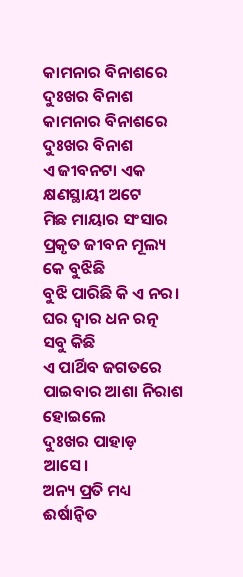କାମନାର ବିନାଶରେ ଦୁଃଖର ବିନାଶ
କାମନାର ବିନାଶରେ ଦୁଃଖର ବିନାଶ
ଏ ଜୀବନଟା ଏକ କ୍ଷଣସ୍ଥାୟୀ ଅଟେ
ମିଛ ମାୟାର ସଂସାର
ପ୍ରକୃତ ଜୀବନ ମୂଲ୍ୟ କେ ବୁଝିଛି
ବୁଝି ପାରିଛି କି ଏ ନର।
ଘର ଦ୍ୱାର ଧନ ରତ୍ନ ସବୁ କିଛି
ଏ ପାର୍ଥିବ ଜଗତରେ
ପାଇବାର ଆଶା ନିରାଶ ହୋଇଲେ
ଦୁଃଖର ପାହାଡ଼ ଆସେ।
ଅନ୍ୟ ପ୍ରତି ମଧ୍ୟ ଈର୍ଷାନ୍ୱିତ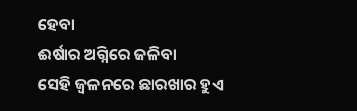ହେବା
ଈର୍ଷାର ଅଗ୍ନିରେ ଜଳିବା
ସେହି ଜ୍ୱଳନରେ ଛାରଖାର ହୁଏ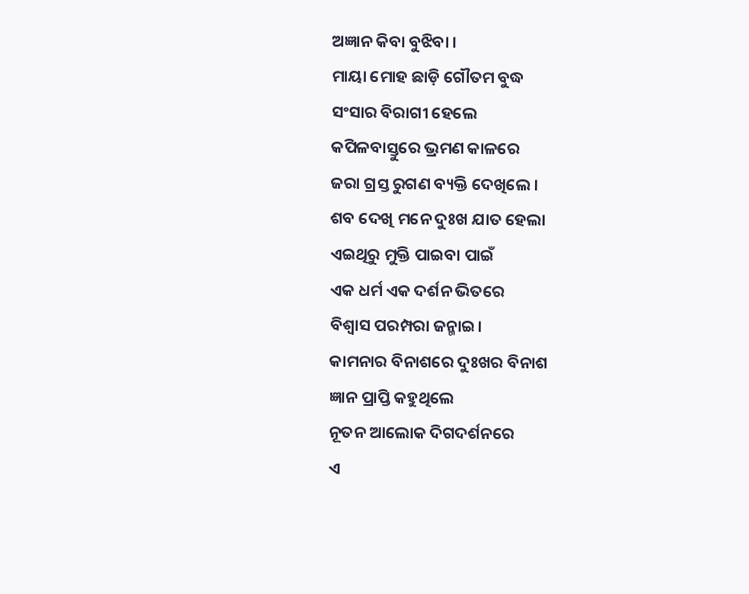ଅଜ୍ଞାନ କିବା ବୁଝିବା ।
ମାୟା ମୋହ ଛାଡ଼ି ଗୌତମ ବୁଦ୍ଧ
ସଂସାର ବିରାଗୀ ହେଲେ
କପିଳବାସ୍ତୁରେ ଭ୍ରମଣ କାଳରେ
ଜରା ଗ୍ରସ୍ତ ରୁଗଣ ବ୍ୟକ୍ତି ଦେଖିଲେ ।
ଶବ ଦେଖି ମନେ ଦୁଃଖ ଯାତ ହେଲା
ଏଇଥିରୁ ମୁକ୍ତି ପାଇବା ପାଇଁ
ଏକ ଧର୍ମ ଏକ ଦର୍ଶନ ଭିତରେ
ବିଶ୍ୱାସ ପରମ୍ପରା ଜନ୍ମାଇ।
କାମନାର ବିନାଶରେ ଦୁଃଖର ବିନାଶ
ଜ୍ଞାନ ପ୍ରାପ୍ତି କହୁଥିଲେ
ନୂତନ ଆଲୋକ ଦିଗଦର୍ଶନରେ
ଏ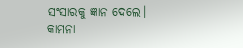ସଂସାରକୁ ଜ୍ଞାନ ଦେଲେ।
କାମନା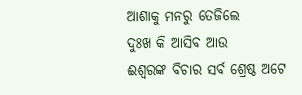ଆଶାକୁ ମନରୁ ତେଜିଲେ
ଦୁଃଖ କି ଆସିବ ଆଉ
ଈଶ୍ଵରଙ୍କ ବିଚାର ସର୍ବ ଶ୍ରେଷ୍ଠ ଅଟେ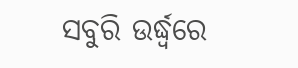ସବୁରି ଉର୍ଦ୍ଧ୍ୱରେ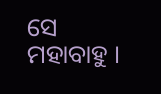ସେ ମହାବାହୁ ।